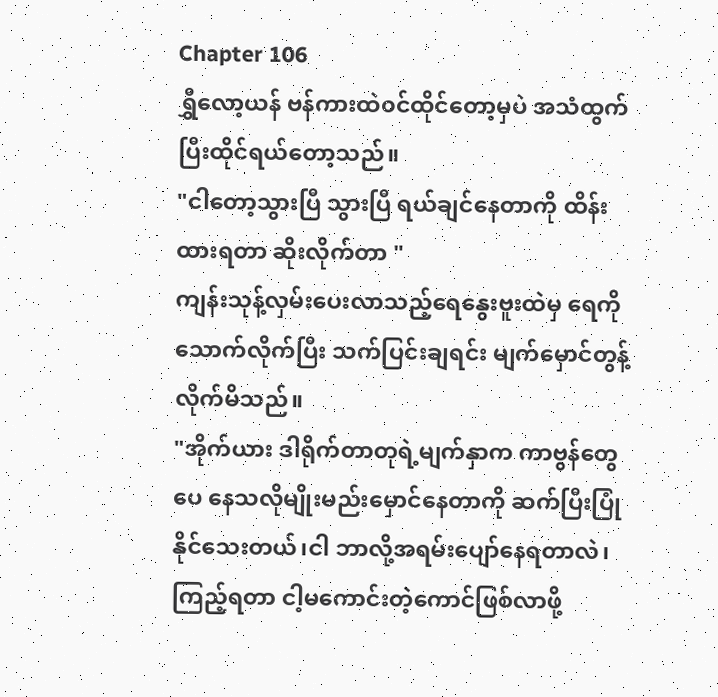Chapter 106
ရွှီလော့ယန် ဗန်ကားထဲ၀င်ထိုင်တော့မှပဲ အသံထွက်ပြီးထိုင်ရယ်တော့သည်။
"ငါတော့သွားပြီ သွားပြီ ရယ်ချင်နေတာကို ထိန်းထားရတာ ဆိုးလိုက်တာ "
ကျန်းသုန့်လှမ်းပေးလာသည့်ရေနွေးဗူးထဲမှ ရေကိုသောက်လိုက်ပြီး သက်ပြင်းချရင်း မျက်မှောင်တွန့်လိုက်မိသည်။
"အိုက်ယား ဒါရိုက်တာတုရဲ့မျက်နှာက ကာဗွန်တွေပေ နေသလိုမျိုးမည်းမှောင်နေတာကို ဆက်ပြီးပြုံနိုင်သေးတယ်၊ငါ ဘာလို့အရမ်းပျော်နေရတာလဲ၊ကြည့်ရတာ ငါ့မကောင်းတဲ့ကောင်ဖြစ်လာဖို့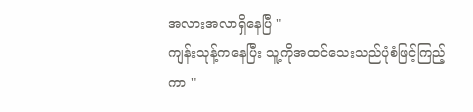အလားအလာရှိနေပြီ "
ကျန်းသုန့်ကနေပြီး သူ့ကိုအထင်သေးသည်ပုံစံဖြင့်ကြည့်ကာ "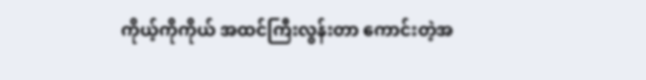ကိုယ့်ကိုကိုယ် အထင်ကြီးလွန်းတာ ကောင်းတဲ့အ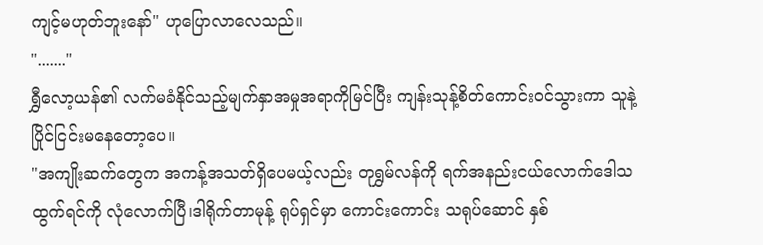ကျင့်မဟုတ်ဘူးနော်" ဟုပြောလာလေသည်။
"......."
ရွှီလော့ယန်၏ လက်မခံနိုင်သည့်မျက်နှာအမှုအရာကိုမြင်ပြီး ကျန်းသုန့်စိတ်ကောင်း၀င်သွားကာ သူနဲ့ပြိုင်ငြင်းမနေတော့ပေ။
"အကျိုးဆက်တွေက အကန့်အသတ်ရှိပေမယ့်လည်း တုရွှမ်လန်ကို ရက်အနည်းငယ်လောက်ဒေါသထွက်ရင်ကို လုံလောက်ပြီ၊ဒါရိုက်တာမုန့် ရုပ်ရှင်မှာ ကောင်းကောင်း သရုပ်ဆောင် နှစ်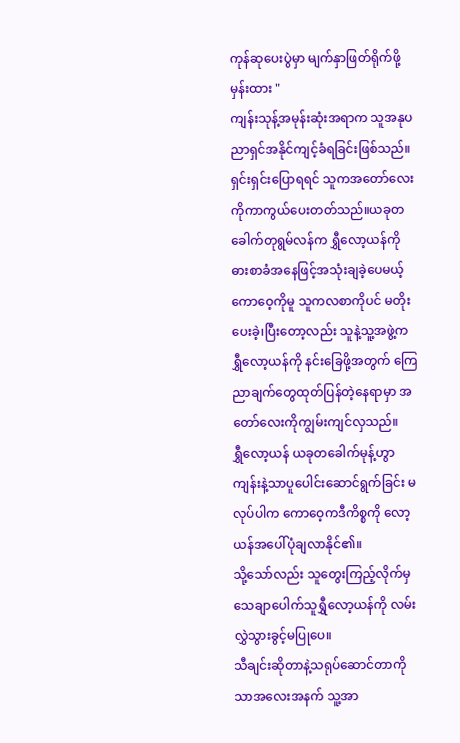ကုန်ဆုပေးပွဲမှာ မျက်နှာဖြတ်ရိုက်ဖို့မှန်းထား "
ကျန်းသုန့်အမုန်းဆုံးအရာက သူအနုပညာရှင်အနိုင်ကျင့်ခံရခြင်းဖြစ်သည်။ရှင်းရှင်းပြောရရင် သူကအတော်လေးကိုကာကွယ်ပေးတတ်သည်။ယခုတခေါက်တုရွမ်လန်က ရွှီလော့ယန်ကို ဓားစာခံအနေဖြင့်အသုံးချခဲ့ပေမယ့် ကောဝေ့ကိုမူ သူကလစာကိုပင် မတိုးပေးခဲ့၊ပြီးတော့လည်း သူနဲ့သူ့အဖွဲ့က ရွှီလော့ယန်ကို နင်းခြေဖို့အတွက် ကြေညာချက်တွေထုတ်ပြန်တဲ့နေရာမှာ အတော်လေးကိုကျွမ်းကျင်လှသည်။
ရွှီလော့ယန် ယခုတခေါက်မုန့်ဟွာကျန်းနဲ့သာပူပေါင်းဆောင်ရွက်ခြင်း မလုပ်ပါက ကောဝေ့ကဒီကိစ္စကို လော့ယန်အပေါ်ပုံချလာနိုင်၏။
သို့သော်လည်း သူတွေးကြည့်လိုက်မှ သေချာပေါက်သူရွှီလော့ယန်ကို လမ်းလွှဲသွားခွင့်မပြုပေ။
သီချင်းဆိုတာနဲ့သရုပ်ဆောင်တာကိုသာအလေးအနက် သူ့အာ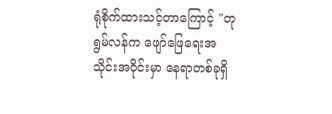ရုံစိုက်ထားသင့်တာကြောင့် "တုရွမ်လန်က ဖျော်ဖြေရေးအသိုင်းအဝိုင်းမှာ နေရာတစ်ခုရှိ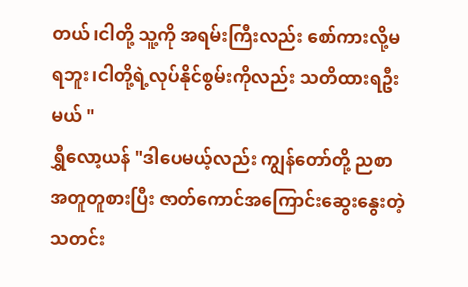တယ်၊ငါတို့ သူ့ကို အရမ်းကြီးလည်း စော်ကားလို့မရဘူး၊ငါတို့ရဲ့လုပ်နိုင်စွမ်းကိုလည်း သတိထားရဦးမယ် "
ရွှီလော့ယန် "ဒါပေမယ့်လည်း ကျွန်တော်တို့ ညစာအတူတူစားပြီး ဇာတ်ကောင်အကြောင်းဆွေးနွေးတဲ့ သတင်း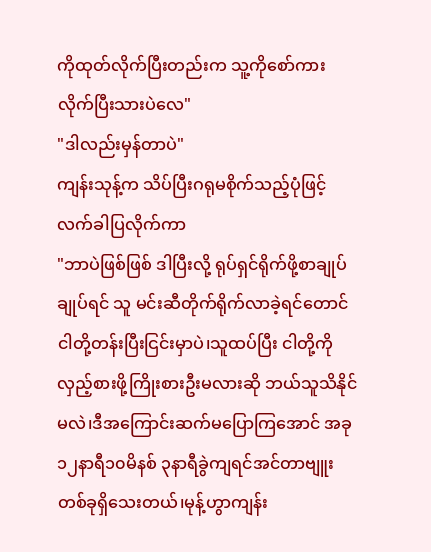ကိုထုတ်လိုက်ပြီးတည်းက သူ့ကိုစော်ကားလိုက်ပြီးသားပဲလေ"
"ဒါလည်းမှန်တာပဲ"
ကျန်းသုန့်က သိပ်ပြီးဂရုမစိုက်သည့်ပုံဖြင့် လက်ခါပြလိုက်ကာ
"ဘာပဲဖြစ်ဖြစ် ဒါပြီးလို့ ရုပ်ရှင်ရိုက်ဖို့စာချုပ်ချုပ်ရင် သူ မင်းဆီတိုက်ရိုက်လာခဲ့ရင်တောင် ငါတို့တန်းပြီးငြင်းမှာပဲ၊သူထပ်ပြီး ငါတို့ကိုလှည့်စားဖို့ကြိုးစားဦးမလားဆို ဘယ်သူသိနိုင်မလဲ၊ဒီအကြောင်းဆက်မပြောကြအောင် အခု၁၂နာရီ၁၀မိနစ် ၃နာရီခွဲကျရင်အင်တာဗျူးတစ်ခုရှိသေးတယ်၊မုန့်ဟွာကျန်း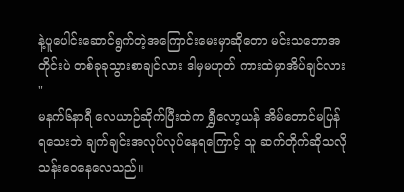နဲ့ပူပေါင်းဆောင်ရွက်တဲ့အကြောင်းမေးမှာဆိုတော မင်းသဘောအတိုင်းပဲ တစ်ခုခုသွားစာချင်လား ဒါမှမဟုတ် ကားထဲမှာအိပ်ချင်လား "
မနက်၆နာရီ လေယာဉ်ဆိုက်ပြီးထဲက ရွှီလော့ယန် အိမ်တောင်မပြန်ရသေးဘဲ ချက်ချင်းအလုပ်လုပ်နေရကြောင့် သူ ဆက်တိုက်ဆိုသလို သန်းဝေနေလေသည်။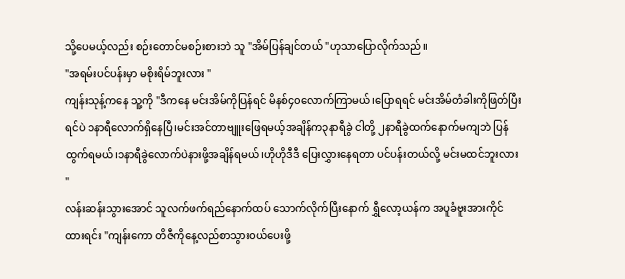သို့ပေမယ့်လည်း စဉ်းတောင်မစဉ်းစားဘဲ သူ "အိမ်ပြန်ချင်တယ် "ဟုသာပြောလိုက်သည်။
"အရမ်းပင်ပန်းမှာ မစိုးရိမ်ဘူးလား "
ကျန်းသုန့်ကနေ သူ့ကို "ဒီကနေ မင်းအိမ်ကိုပြန်ရင် မိနစ်၄၀လောက်ကြာမယ်၊ပြောရရင် မင်းအိမ်တံခါးကိုဖြတ်ပြီးရင်ပဲ ၁နာရီလောက်ရှိနေပြီ၊မင်းအင်တာဗျူးဖြေရမယ့်အချိန်က၃နာရီခွဲ ငါတို့ ၂နာရီခွဲထက်နောက်မကျဘဲ ပြန်ထွက်ရမယ်၊၁နာရီခွဲလောက်ပဲနားဖို့အချိန်ရမယ်၊ဟိုဟိုဒီဒီ ပြေးလွှားနေရတာ ပင်ပန်းတယ်လို့ မင်းမထင်ဘူးလား "
လန်းဆန်းသွားအောင် သူလက်ဖက်ရည်နောက်ထပ် သောက်လိုက်ပြီးနောက် ရွှီလော့ယန်က အပူခံဗူးအားကိုင်ထားရင်း "ကျန်းကော တိဇီကိုနေ့လည်စာသွား၀ယ်ပေးဖို့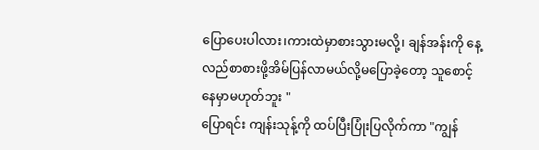ပြောပေးပါလား၊ကားထဲမှာစားသွားမလို့၊ ချန်အန်းကို နေ့လည်စာစားဖို့အိမ်ပြန်လာမယ်လို့မပြောခဲ့တော့ သူစောင့်နေမှာမဟုတ်ဘူး "
ပြောရင်း ကျန်းသုန့်ကို ထပ်ပြီးပြုံးပြလိုက်ကာ "ကျွန်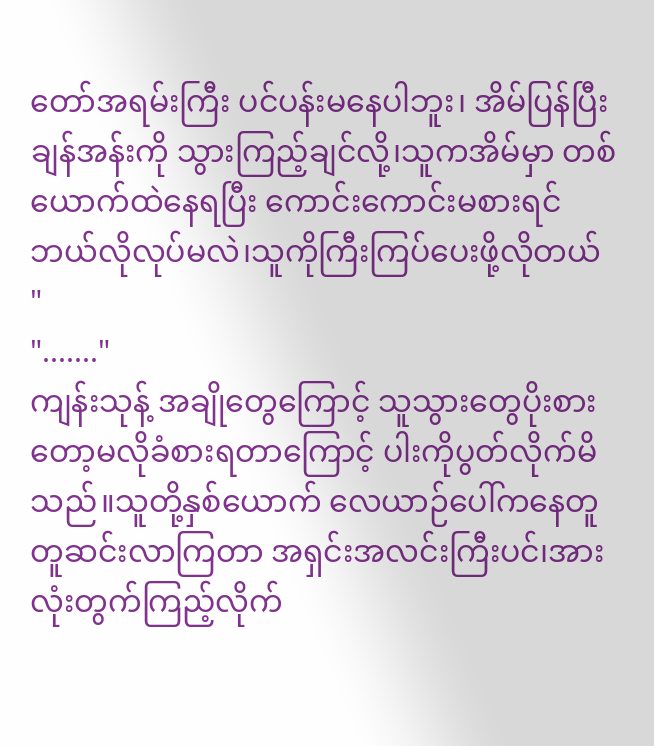တော်အရမ်းကြီး ပင်ပန်းမနေပါဘူး၊ အိမ်ပြန်ပြီး ချန်အန်းကို သွားကြည့်ချင်လို့၊သူကအိမ်မှာ တစ်ယောက်ထဲနေရပြီး ကောင်းကောင်းမစားရင် ဘယ်လိုလုပ်မလဲ၊သူကိုကြီးကြပ်ပေးဖို့လိုတယ် "
"......."
ကျန်းသုန့် အချိုတွေကြောင့် သူသွားတွေပိုးစားတော့မလိုခံစားရတာကြောင့် ပါးကိုပွတ်လိုက်မိသည်။သူတို့နှစ်ယောက် လေယာဉ်ပေါ်ကနေတူတူဆင်းလာကြတာ အရှင်းအလင်းကြီးပင်၊အားလုံးတွက်ကြည့်လိုက်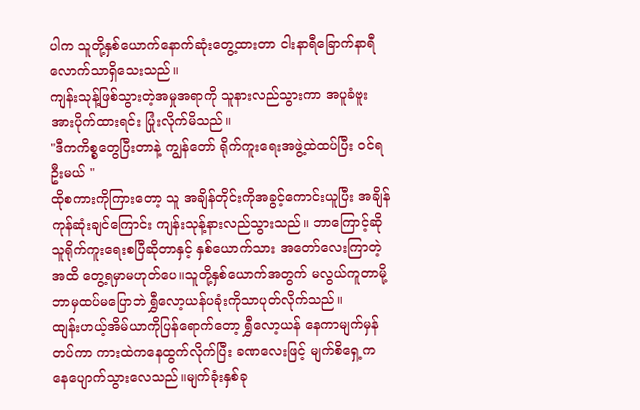ပါက သူတို့နှစ်ယောက်နောက်ဆုံးတွေ့ထားတာ ငါးနာရီခြောက်နာရီလောက်သာရှိသေးသည်။
ကျန်းသုန့်ဖြစ်သွားတဲ့အမှုအရာကို သူနားလည်သွားကာ အပူခံဗူးအားပိုက်ထားရင်း ပြုံးလိုက်မိသည်။
"ဒီကကိစ္စတွေပြီးတာနဲ့ ကျွန်တော် ရိုက်ကူးရေးအဖွဲ့ထဲထပ်ပြီး ၀င်ရဦးမယ် "
ထိုစကားကိုကြားတော့ သူ အချိန်တိုင်းကိုအခွင့်ကောင်းယူပြီး အချိန်ကုန်ဆုံးချင်ကြောင်း ကျန်းသုန့်နားလည်သွားသည်။ ဘာကြောင့်ဆို သူရိုက်ကူးရေးစပြီဆိုတာနှင့် နှစ်ယောက်သား အတော်လေးကြာတဲ့အထိ တွေ့ရမှာမဟုတ်ပေ။သူတို့နှစ်ယောက်အတွက် မလွယ်ကူတာမို့ ဘာမှထပ်မပြောဘဲ ရွှီလော့ယန်ပခုံးကိုသာပုတ်လိုက်သည်။
ထျန်းဟယ့်အိမ်ယာကိုပြန်ရောက်တော့ ရွှီလော့ယန် နေကာမျက်မှန်တပ်ကာ ကားထဲကနေထွက်လိုက်ပြီး ခဏလေးဖြင့် မျက်စိရှေ့ကနေပျောက်သွားလေသည်။မျက်ခုံးနှစ်ခု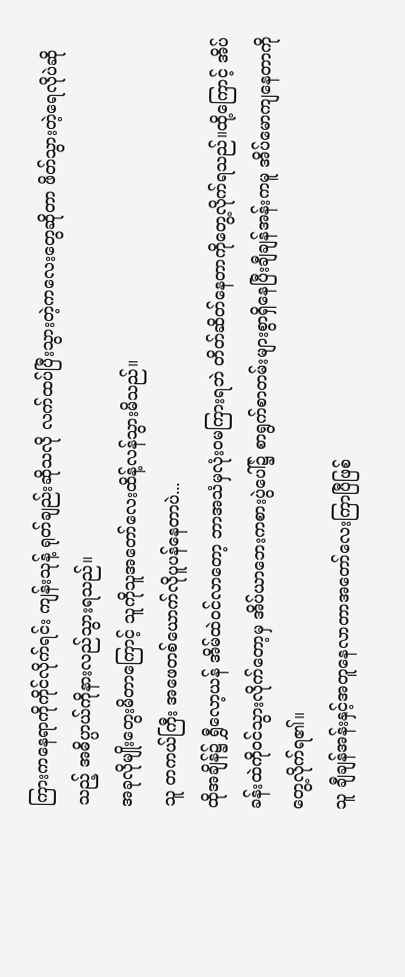ကြားကနေရာကိုကိုင်လိုက်ရင်း ကျန်းသုန့် ရုတ်ချည်းဆိုသလို လက်ထပ်ပြီးသွားတဲ့ကလေးတွေဆိုတာ ဖိတ်သွားတဲ့ရေလိုပဲဆိုသည့် အဓိပ္ပာယ်ကိုနားလည်သွားရသည်။
အခုလိုမျိုးတွေးမိတာကြောင့် သူကိုသူအတော်လေးထိန့်လန်သွားမိသည်။
သူ တကယ်ကြီး အဖေတစ်ယောက်လိုပူပန်နေတာပဲ...
ထိုအချိန်၌ ရွှီလော့ယန် အိမ်ထဲ၀င်လာတော့ ဘာအသံမှလုံး၀မကြားရဘဲ တိတ်ဆိတ်နေတာကိုတွေ့လိုက်ရသည်။ထို့ကြောင့် အိပ်ခန်းထဲကို၀င်သွားလိုက်တော့မှ အိပ်ယာဘေးကစားပွဲပေါ်၌ စာရွက်စာတမ်းများစွာရှိနေပြီးချီချန်အန်းကမူ အိပ်မောကျနေတာကိုတွေ့လိုက်ရ၏။
သူ ချီချန်အန်းနှင့်အတူနေလာတာအတော်လေးကြာပြီဖြစ်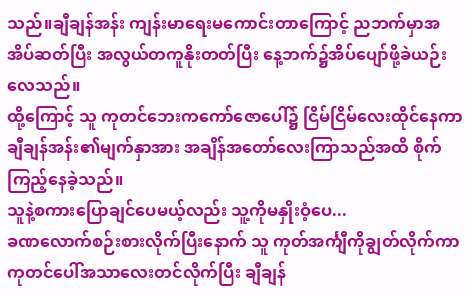သည်။ချီချန်အန်း ကျန်းမာရေးမကောင်းတာကြောင့် ညဘက်မှာအအိပ်ဆတ်ပြီး အလွယ်တကူနိုးတတ်ပြီး နေ့ဘက်၌အိပ်ပျော်ဖို့ခဲယဉ်းလေသည်။
ထို့ကြောင့် သူ ကုတင်ဘေးကကော်ဇောပေါ်၌ ငြိမ်ငြိမ်လေးထိုင်နေကာ ချီချန်အန်း၏မျက်နှာအား အချိန်အတော်လေးကြာသည်အထိ စိုက်ကြည့်နေခဲ့သည်။
သူနဲ့စကားပြောချင်ပေမယ့်လည်း သူ့ကိုမနှိုးဝံ့ပေ...
ခဏလောက်စဉ်းစားလိုက်ပြီးနောက် သူ ကုတ်အင်္ကျီကိုချွတ်လိုက်ကာ ကုတင်ပေါ်အသာလေးတင်လိုက်ပြီး ချီချန်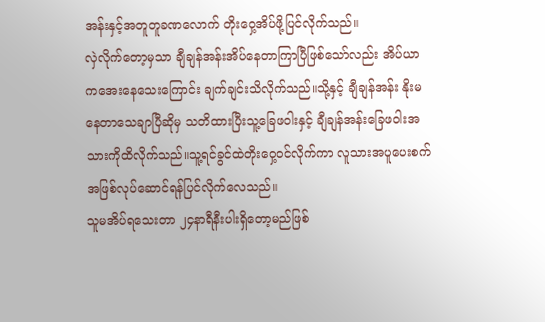အန်းနှင့်အတူတူခဏလောက် တိုးဝှေ့အိပ်ဖို့ပြင်လိုက်သည်။
လှဲလိုက်တော့မှသာ ချီချန်အန်းအိပ်နေတာကြာပြီဖြစ်သော်လည်း အိပ်ယာကအေးနေသေးကြောင်း ချက်ချင်းသိလိုက်သည်။သို့နှင့် ချီချန်အန်း နိုးမနေတာသေချာပြီဆိုမှ သတိထားပြီးသူ့ခြေဖဝါးနှင့် ချီချန်အန်းခြေဖဝါးအသားကိုထိလိုက်သည်။သူ့ရင်ခွင်ထဲတိုးဝှေ့၀င်လိုက်ကာ လူသားအပူပေးစက်အဖြစ်လုပ်ဆောင်ရန်ပြင်လိုက်လေသည်။
သူမအိပ်ရသေးတာ ၂၄နာရီနီးပါးရှိတော့မည်ဖြစ်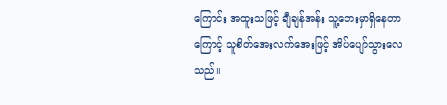ကြောင်း အထူးသဖြင့် ချီချန်အန်း သူ့ဘေးမှာရှိနေတာကြောင့် သူစိတ်အေးလက်အေးဖြင့် အိပ်ပျော်သွားလေသည်။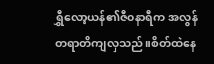ရွှီလော့ယန်၏ဇီ၀နာရီက အလွန်တရာတိကျလှသည်။စိတ်ထဲနေ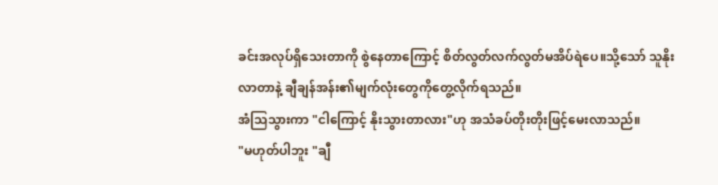ခင်းအလုပ်ရှိသေးတာကို စွဲနေတာကြောင့် စိတ်လွတ်လက်လွတ်မအိပ်ရဲပေ။သို့သော် သူနိုးလာတာနဲ့ ချီချန်အန်း၏မျက်လုံးတွေကိုတွေ့လိုက်ရသည်။
အံသြသွားကာ "ငါကြောင့် နိုးသွားတာလား"ဟု အသံခပ်တိုးတိုးဖြင့်မေးလာသည်။
"မဟုတ်ပါဘူး "ချီ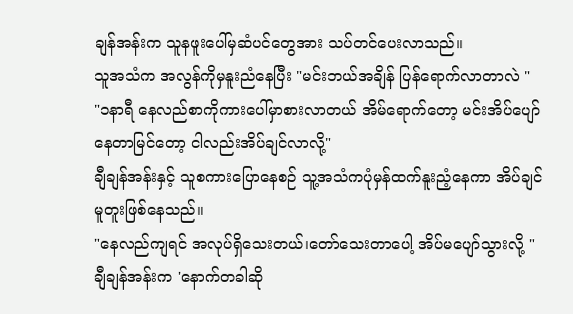ချန်အန်းက သူနဖူးပေါ်မှဆံပင်တွေအား သပ်တင်ပေးလာသည်။
သူအသံက အလွန်ကိုမှနူးညံနေပြီး "မင်းဘယ်အချိန် ပြန်ရောက်လာတာလဲ "
"၁နာရီ နေလည်စာကိုကားပေါ်မှာစားလာတယ် အိမ်ရောက်တော့ မင်းအိပ်ပျော်နေတာမြင်တော့ ငါလည်းအိပ်ချင်လာလို့"
ချီချန်အန်းနှင့် သူစကားပြောနေစဉ် သူ့အသံကပုံမှန်ထက်နူးညံ့နေကာ အိပ်ချင်မူတူးဖြစ်နေသည်။
"နေလည်ကျရင် အလုပ်ရှိသေးတယ်၊တော်သေးတာပေါ့ အိပ်မပျော်သွားလို့ "
ချီချန်အန်းက 'နောက်တခါဆို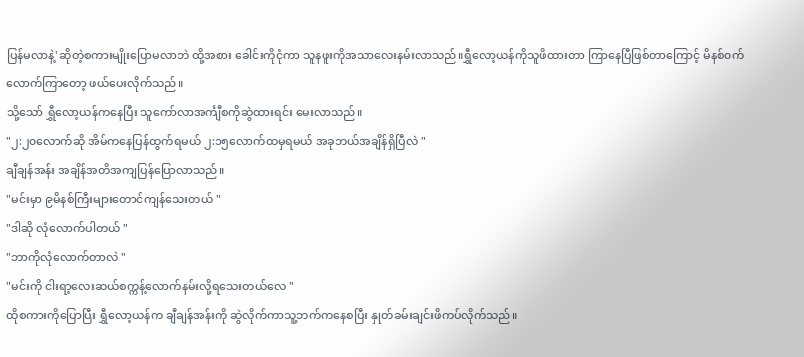ပြန်မလာနဲ့'ဆိုတဲ့စကားမျိုးပြောမလာဘဲ ထို့အစား ခေါင်းကိုငုံကာ သူနဖူးကိုအသာလေးနမ်းလာသည်။ရွှီလော့ယန်ကိုသူဖိထားတာ ကြာနေပြီဖြစ်တာကြောင့် မိနစ်၀က်လောက်ကြာတော့ ဖယ်ပေးလိုက်သည်။
သို့သော် ရွှီလော့ယန်ကနေပြီး သူကော်လာအင်္ကျီစကိုဆွဲထားရင်း မေးလာသည်။
"၂:၂၀လောက်ဆို အိမ်ကနေပြန်ထွက်ရမယ် ၂:၁၅လောက်ထမှရမယ် အခုဘယ်အချိန်ရှိပြီလဲ "
ချီချန်အန်း အချိန်အတိအကျပြန်ပြောလာသည်။
"မင်းမှာ ၉မိနစ်ကြီးများတောင်ကျန်သေးတယ် "
"ဒါဆို လုံလောက်ပါတယ် "
"ဘာကိုလုံလောက်တာလဲ "
"မင်းကို ငါးရာ့လေးဆယ်စက္ကန့်လောက်နမ်းလို့ရသေးတယ်လေ "
ထိုစကားကိုပြောပြီး ရွှီလော့ယန်က ချီချန်အန်းကို ဆွဲလိုက်ကာသူ့ဘက်ကနေစပြီး နှုတ်ခမ်းချင်းဖိကပ်လိုက်သည်။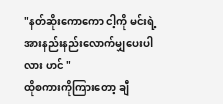"နတ်ဆိုးကောကော ငါ့ကို မင်းရဲ့အားနည်းနည်းလောက်မျှပေးပါလား ဟင် "
ထိုစကားကိုကြားတော့ ချီ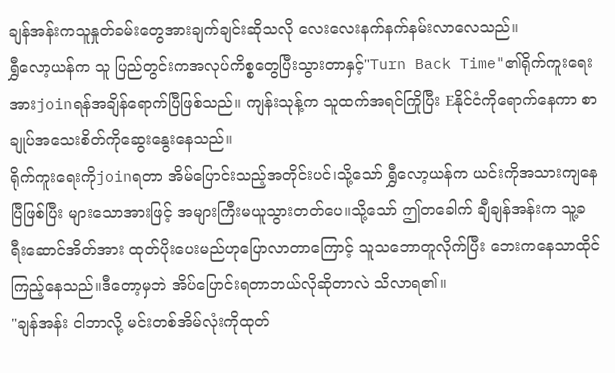ချန်အန်းကသူနှုတ်ခမ်းတွေအားချက်ချင်းဆိုသလို လေးလေးနက်နက်နမ်းလာလေသည်။
ရွှီလော့ယန်က သူ ပြည်တွင်းကအလုပ်ကိစ္စတွေပြီးသွားတာနှင့်"Turn Back Time"၏ရိုက်ကူးရေးအားjoinရန်အချိန်ရောက်ပြီဖြစ်သည်။ ကျန်းသုန့်က သူထက်အရင်ကြိုပြီး Eနိုင်ငံကိုရောက်နေကာ စာချုပ်အသေးစိတ်ကိုဆွေးနွေးနေသည်။
ရိုက်ကူးရေးကိုjoinရတာ အိမ်ပြောင်းသည့်အတိုင်းပင်၊သို့သော် ရွှီလော့ယန်က ယင်းကိုအသားကျနေပြီဖြစ်ပြီး များသောအားဖြင့် အများကြီးမယူသွားတတ်ပေ။သို့သော် ဤတခေါက် ချီချန်အန်းက သူ့ခရီးဆောင်အိတ်အား ထုတ်ပိုးပေးမည်ဟုပြောလာတာကြောင့် သူသဘောတူလိုက်ပြီး ဘေးကနေသာထိုင်ကြည့်နေသည်။ဒီတော့မှဘဲ အိပ်ပြောင်းရတာဘယ်လိုဆိုတာလဲ သိလာရ၏။
"ချန်အန်း ငါဘာလို့ မင်းတစ်အိမ်လုံးကိုထုတ်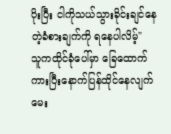ပိုးပြီး ငါကိုသယ်သွားခိုင်းချင်နေတဲ့ခံစားချက်ကို ရနေပါလိမ့်"
သူကထိုင်ခုံပေါ်မှာ ခြေထောက်ကားပြီးနောက်ပြန်ထိုင်နေလျက် မေး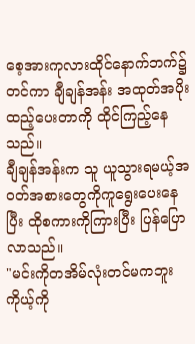စေ့အားကုလားထိုင်နောက်ဘက်၌တင်ကာ ချီချန်အန်း အထုတ်အပိုးထည့်ပေးတာကို ထိုင်ကြည့်နေသည်။
ချီချန်အန်းက သူ ယူသွားရမယ့်အ၀တ်အစားတွေကိုကူရွေးပေးနေပြီး ထိုစကားကိုကြားပြီး ပြန်ပြောလာသည်။
"မင်းကိုတအိမ်လုံးတင်မကဘူး ကိုယ့်ကို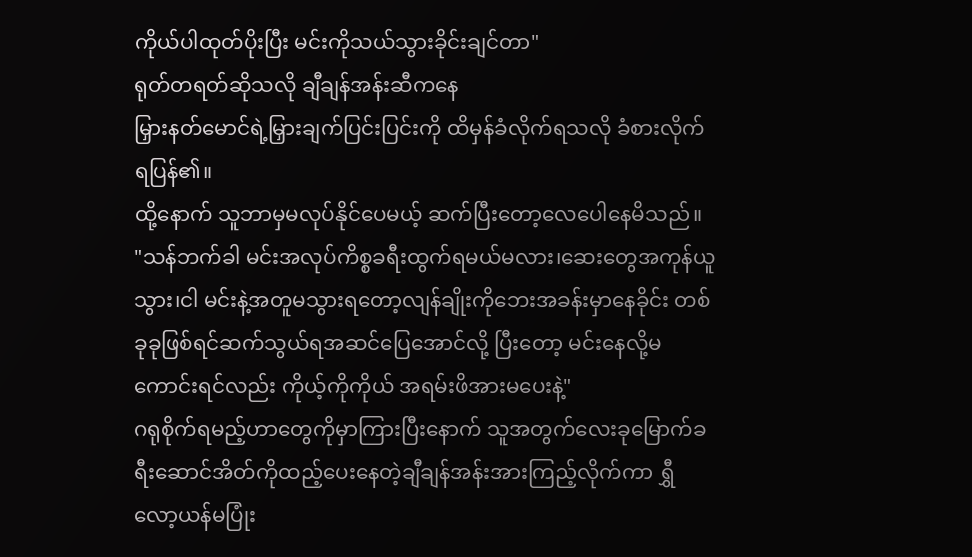ကိုယ်ပါထုတ်ပိုးပြီး မင်းကိုသယ်သွားခိုင်းချင်တာ"
ရုတ်တရတ်ဆိုသလို ချီချန်အန်းဆီကနေ
မြှားနတ်မောင်ရဲ့မြှားချက်ပြင်းပြင်းကို ထိမှန်ခံလိုက်ရသလို ခံစားလိုက်ရပြန်၏။
ထို့နောက် သူဘာမှမလုပ်နိုင်ပေမယ့် ဆက်ပြီးတော့လေပေါနေမိသည်။
"သန်ဘက်ခါ မင်းအလုပ်ကိစ္စခရီးထွက်ရမယ်မလား၊ဆေးတွေအကုန်ယူသွား၊ငါ မင်းနဲ့အတူမသွားရတော့လျန်ချိုးကိုဘေးအခန်းမှာနေခိုင်း တစ်ခုခုဖြစ်ရင်ဆက်သွယ်ရအဆင်ပြေအောင်လို့ ပြီးတော့ မင်းနေလို့မကောင်းရင်လည်း ကိုယ့်ကိုကိုယ် အရမ်းဖိအားမပေးနဲ့"
ဂရုစိုက်ရမည့်ဟာတွေကိုမှာကြားပြီးနောက် သူအတွက်လေးခုမြောက်ခရီးဆောင်အိတ်ကိုထည့်ပေးနေတဲ့ချီချန်အန်းအားကြည့်လိုက်ကာ ရွှီလော့ယန်မပြုံး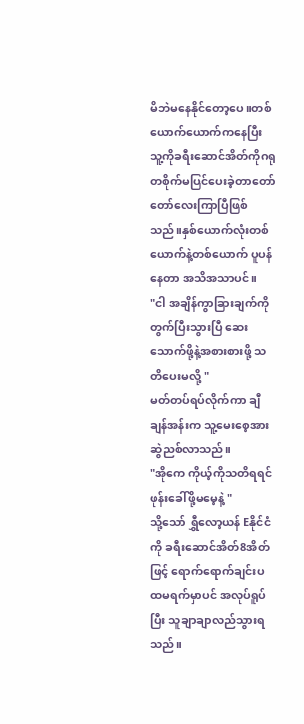မိဘဲမနေနိုင်တော့ပေ။တစ်ယောက်ယောက်ကနေပြီး သူ့ကိုခရီးဆောင်အိတ်ကိုဂရုတစိုက်မပြင်ပေးခဲ့တာတော်တော်လေးကြာပြီဖြစ်သည်။နှစ်ယောက်လုံးတစ်ယောက်နဲ့တစ်ယောက် ပူပန်နေတာ အသိအသာပင်။
"ငါ အချိန်ကွာခြားချက်ကိုတွက်ပြီးသွားပြီ ဆေးသောက်ဖို့နဲ့အစားစားဖို့ သတိပေးမလို့ "
မတ်တပ်ရပ်လိုက်ကာ ချီချန်အန်းက သူ့မေးစေ့အားဆွဲညစ်လာသည်။
"အိုကေ ကိုယ့်ကိုသတိရရင် ဖုန်းခေါ်ဖို့မမေ့နဲ့ "
သို့သော် ရွှီလော့ယန် Eနိုင်ငံကို ခရီးဆောင်အိတ်8အိတ်ဖြင့် ရောက်ရောက်ချင်းပထမရက်မှာပင် အလုပ်ရူပ်ပြီး သူချာချာလည်သွားရသည်။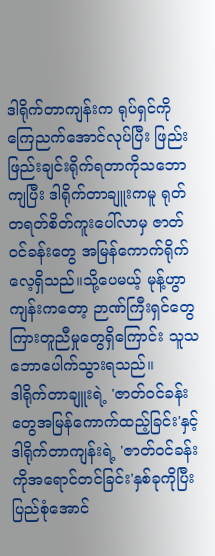ဒါရိုက်တာကျန်းက ရုပ်ရှင်ကိုကြေညက်အောင်လုပ်ပြီး ဖြည်းဖြည်းချင်းရိုက်ရတာကိုသဘောကျပြီး ဒါရိုက်တာချူးကမူ ရုတ်တရတ်စိတ်ကူးပေါ်လာမှ ဇာတ်၀င်ခန်းတွေ အမြန်ကောက်ရိုက်လေ့ရှိသည်။သို့ပေမယ့် မုန့်ဟွာကျန်းကတော့ ဉာဏ်ကြီးရှင်တွေကြားတူညီမှုတွေရှိကြောင်း သူသဘောပေါက်သွားရသည်။
ဒါရိုက်တာချူးရဲ့ 'ဇာတ်၀င်ခန်းတွေအမြန်ကောက်ထည့်ခြင်း'နှင့် ဒါရိုက်တာကျန်းရဲ့ 'ဇာတ်၀င်ခန်းကိုအရောင်တင်ခြင်း'နှစ်ခုကိုပြီးပြည်စုံအောင်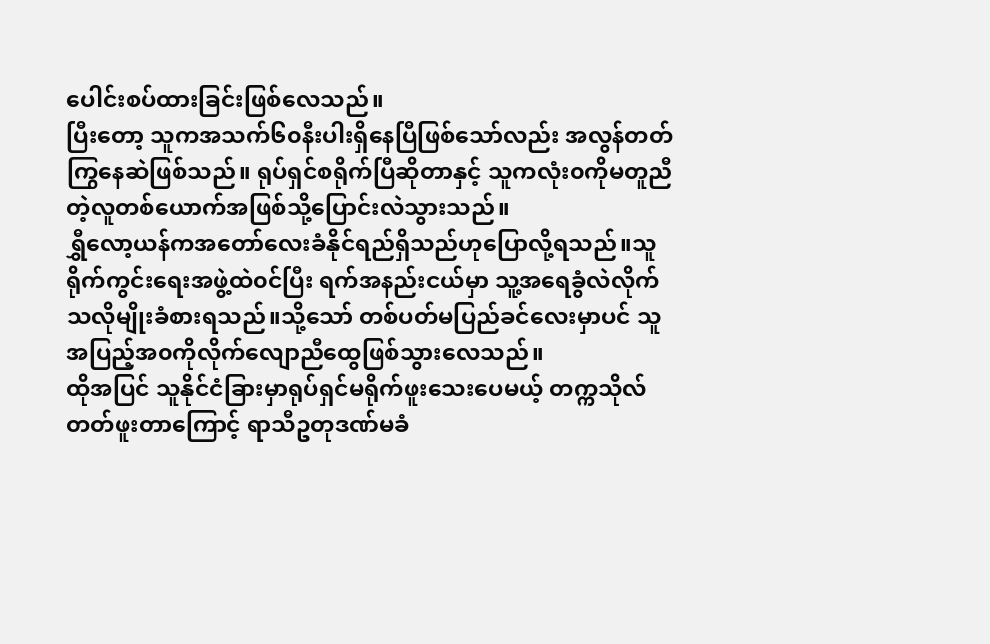ပေါင်းစပ်ထားခြင်းဖြစ်လေသည်။
ပြီးတော့ သူကအသက်၆၀နီးပါးရှိနေပြီဖြစ်သော်လည်း အလွန်တတ်ကြွနေဆဲဖြစ်သည်။ ရုပ်ရှင်စရိုက်ပြီဆိုတာနှင့် သူကလုံး၀ကိုမတူညီတဲ့လူတစ်ယောက်အဖြစ်သို့ပြောင်းလဲသွားသည်။
ရွှီလော့ယန်ကအတော်လေးခံနိုင်ရည်ရှိသည်ဟုပြောလို့ရသည်။သူရိုက်ကွင်းရေးအဖွဲ့ထဲ၀င်ပြီး ရက်အနည်းငယ်မှာ သူ့အရေခွံလဲလိုက်သလိုမျိုးခံစားရသည်။သို့သော် တစ်ပတ်မပြည်ခင်လေးမှာပင် သူအပြည့်အ၀ကိုလိုက်လျောညီထွေဖြစ်သွားလေသည်။
ထိုအပြင် သူနိုင်ငံခြားမှာရုပ်ရှင်မရိုက်ဖူးသေးပေမယ့် တက္ကသိုလ်တတ်ဖူးတာကြောင့် ရာသီဥတုဒဏ်မခံ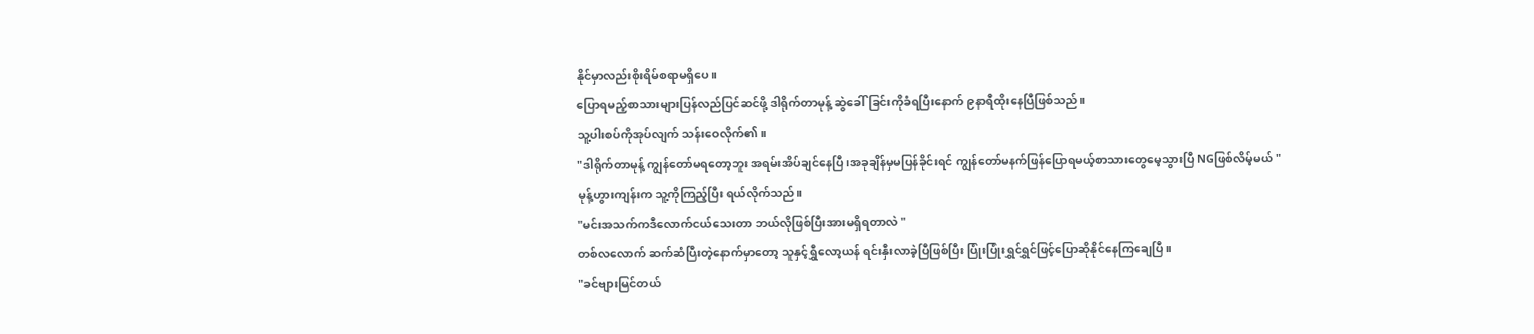နိုင်မှာလည်းစိုးရိမ်စရာမရှိပေ။
ပြောရမည့်စာသားများပြန်လည်ပြင်ဆင်ဖို့ ဒါရိုက်တာမုန့် ဆွဲခေါ်ခြင်းကိုခံရပြီးနောက် ၉နာရီထိုးနေပြီဖြစ်သည်။
သူ့ပါးစပ်ကိုအုပ်လျက် သန်းဝေလိုက်၏။
"ဒါရိုက်တာမုန့် ကျွန်တော်မရတော့ဘူး အရမ်းအိပ်ချင်နေပြီ၊အခုချိန်မှမပြန်ခိုင်းရင် ကျွန်တော်မနက်ဖြန်ပြောရမယ့်စာသားတွေမေ့သွားပြီ NGဖြစ်လိမ့်မယ် "
မုန့်ဟွားကျန်းက သူ့ကိုကြည့်ပြီး ရယ်လိုက်သည်။
"မင်းအသက်ကဒီလောက်ငယ်သေးတာ ဘယ်လိုဖြစ်ပြီးအားမရှိရတာလဲ "
တစ်လလောက် ဆက်ဆံပြီးတဲ့နောက်မှာတော့ သူနှင့်ရွှီလော့ယန် ရင်းနှီးလာခဲ့ပြီဖြစ်ပြီး ပြုံးပြုံးရွှင်ရွှင်ဖြင့်ပြောဆိုနိုင်နေကြချေပြီ။
"ခင်ဗျားမြင်တယ်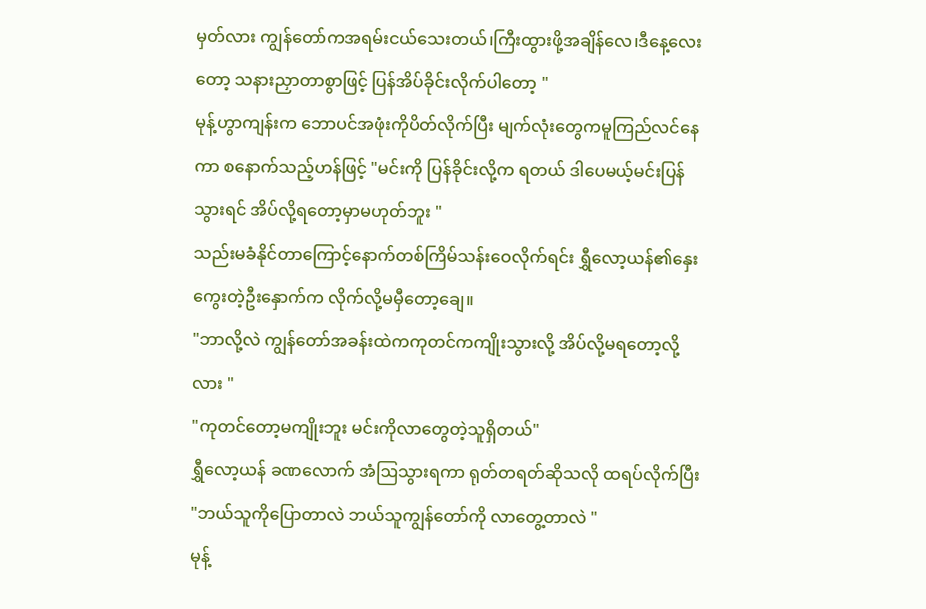မှတ်လား ကျွန်တော်ကအရမ်းငယ်သေးတယ်၊ကြီးထွားဖို့အချိန်လေ၊ဒီနေ့လေးတော့ သနားညှာတာစွာဖြင့် ပြန်အိပ်ခိုင်းလိုက်ပါတော့ "
မုန့်ဟွာကျန်းက ဘောပင်အဖုံးကိုပိတ်လိုက်ပြီး မျက်လုံးတွေကမူကြည်လင်နေကာ စနောက်သည့်ဟန်ဖြင့် "မင်းကို ပြန်ခိုင်းလို့က ရတယ် ဒါပေမယ့်မင်းပြန်သွားရင် အိပ်လို့ရတော့မှာမဟုတ်ဘူး "
သည်းမခံနိုင်တာကြောင့်နောက်တစ်ကြိမ်သန်းဝေလိုက်ရင်း ရွှီလော့ယန်၏နှေးကွေးတဲ့ဦးနှောက်က လိုက်လို့မမှီတော့ချေ။
"ဘာလို့လဲ ကျွန်တော်အခန်းထဲကကုတင်ကကျိုးသွားလို့ အိပ်လို့မရတော့လို့လား "
"ကုတင်တော့မကျိုးဘူး မင်းကိုလာတွေတဲ့သူရှိတယ်"
ရွှီလော့ယန် ခဏလောက် အံဩသွားရကာ ရုတ်တရတ်ဆိုသလို ထရပ်လိုက်ပြီး "ဘယ်သူကိုပြောတာလဲ ဘယ်သူကျွန်တော်ကို လာတွေ့တာလဲ "
မုန့်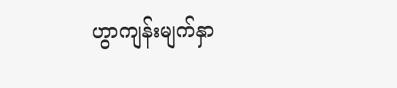ဟွာကျန်းမျက်နှာ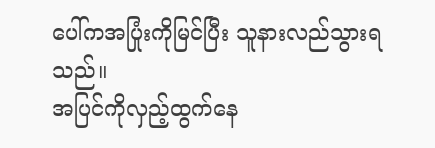ပေါ်ကအပြုံးကိုမြင်ပြီး သူနားလည်သွားရသည်။
အပြင်ကိုလှည့်ထွက်နေ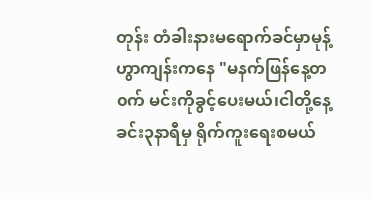တုန်း တံခါးနားမရောက်ခင်မှာမုန့်ဟွာကျန်းကနေ "မနက်ဖြန်နေ့တ၀က် မင်းကိုခွင့်ပေးမယ်၊ငါတို့နေ့ခင်း၃နာရီမှ ရိုက်ကူးရေးစမယ်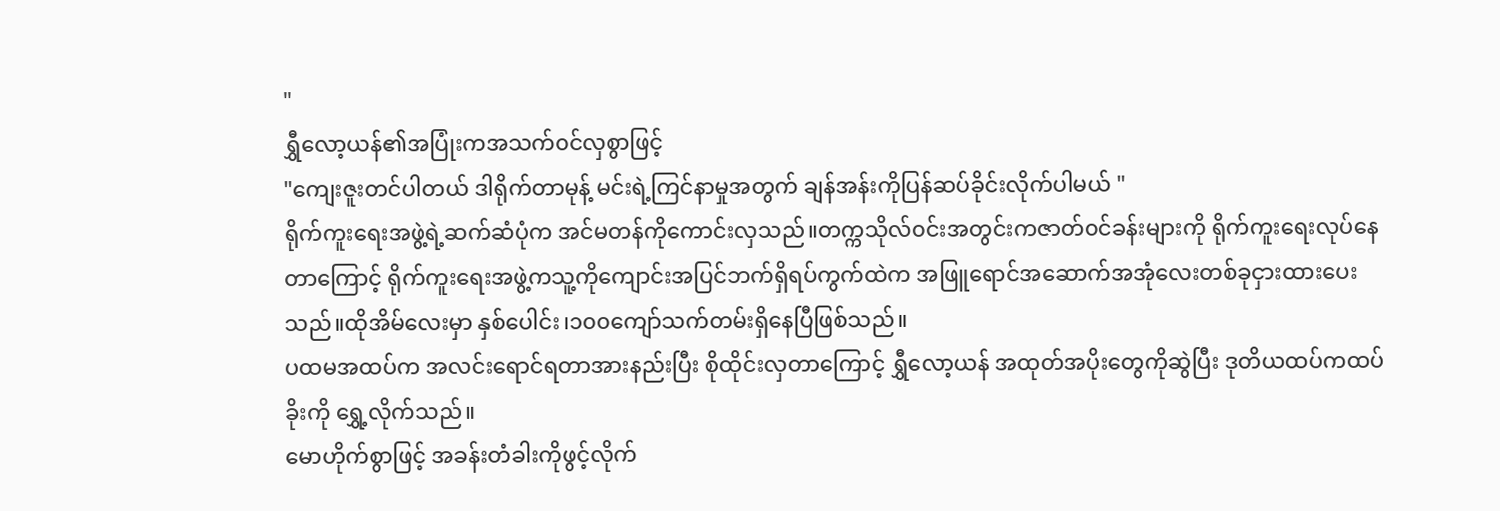"
ရွှီလော့ယန်၏အပြုံးကအသက်၀င်လှစွာဖြင့်
"ကျေးဇူးတင်ပါတယ် ဒါရိုက်တာမုန့် မင်းရဲ့ကြင်နာမှုအတွက် ချန်အန်းကိုပြန်ဆပ်ခိုင်းလိုက်ပါမယ် "
ရိုက်ကူးရေးအဖွဲ့ရဲ့ဆက်ဆံပုံက အင်မတန်ကိုကောင်းလှသည်။တက္ကသိုလ်၀င်းအတွင်းကဇာတ်၀င်ခန်းများကို ရိုက်ကူးရေးလုပ်နေတာကြောင့် ရိုက်ကူးရေးအဖွဲ့ကသူ့ကိုကျောင်းအပြင်ဘက်ရှိရပ်ကွက်ထဲက အဖြူရောင်အဆောက်အအုံလေးတစ်ခုငှားထားပေးသည်။ထိုအိမ်လေးမှာ နှစ်ပေါင်း၊၁၀၀ကျော်သက်တမ်းရှိနေပြီဖြစ်သည်။
ပထမအထပ်က အလင်းရောင်ရတာအားနည်းပြီး စိုထိုင်းလှတာကြောင့် ရွှီလော့ယန် အထုတ်အပိုးတွေကိုဆွဲပြီး ဒုတိယထပ်ကထပ်ခိုးကို ရွှေ့လိုက်သည်။
မောဟိုက်စွာဖြင့် အခန်းတံခါးကိုဖွင့်လိုက်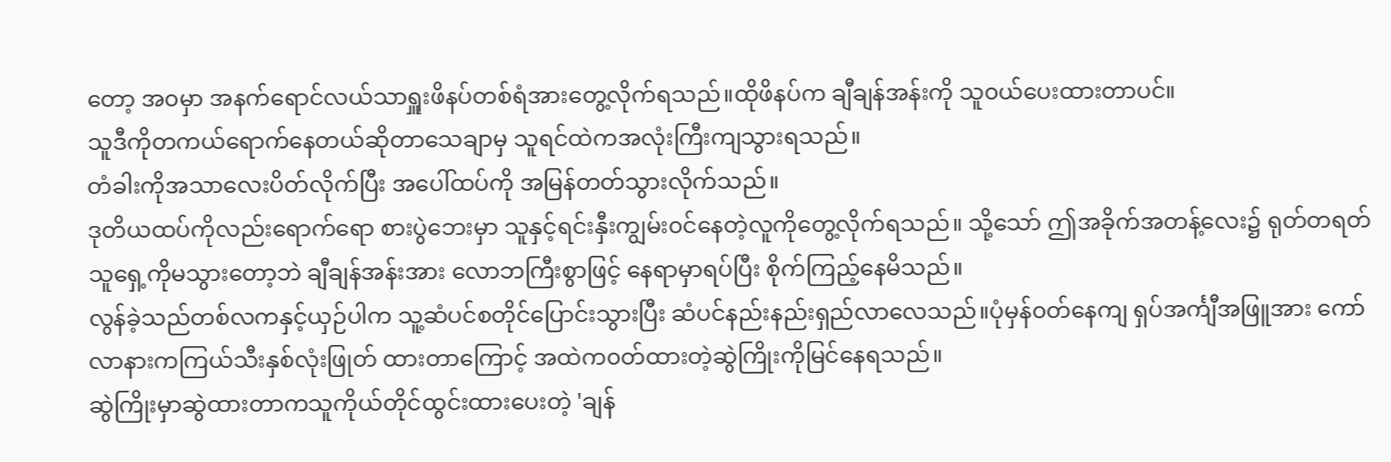တော့ အ၀မှာ အနက်ရောင်လယ်သာရှူးဖိနပ်တစ်ရံအားတွေ့လိုက်ရသည်။ထိုဖိနပ်က ချီချန်အန်းကို သူ၀ယ်ပေးထားတာပင်။
သူဒီကိုတကယ်ရောက်နေတယ်ဆိုတာသေချာမှ သူရင်ထဲကအလုံးကြီးကျသွားရသည်။
တံခါးကိုအသာလေးပိတ်လိုက်ပြီး အပေါ်ထပ်ကို အမြန်တတ်သွားလိုက်သည်။
ဒုတိယထပ်ကိုလည်းရောက်ရော စားပွဲဘေးမှာ သူနှင့်ရင်းနှီးကျွမ်း၀င်နေတဲ့လူကိုတွေ့လိုက်ရသည်။ သို့သော် ဤအခိုက်အတန့်လေး၌ ရုတ်တရတ် သူရှေ့ကိုမသွားတော့ဘဲ ချီချန်အန်းအား လောဘကြီးစွာဖြင့် နေရာမှာရပ်ပြီး စိုက်ကြည့်နေမိသည်။
လွန်ခဲ့သည်တစ်လကနှင့်ယှဉ်ပါက သူ့ဆံပင်စတိုင်ပြောင်းသွားပြီး ဆံပင်နည်းနည်းရှည်လာလေသည်။ပုံမှန်၀တ်နေကျ ရှပ်အင်္ကျီအဖြူအား ကော်လာနားကကြယ်သီးနှစ်လုံးဖြုတ် ထားတာကြောင့် အထဲက၀တ်ထားတဲ့ဆွဲကြိုးကိုမြင်နေရသည်။
ဆွဲကြိုးမှာဆွဲထားတာကသူကိုယ်တိုင်ထွင်းထားပေးတဲ့ 'ချန်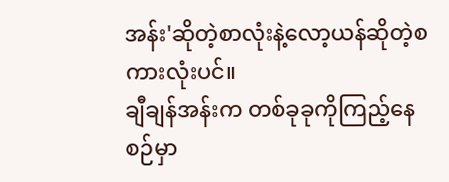အန်း'ဆိုတဲ့စာလုံးနဲ့လော့ယန်ဆိုတဲ့စကားလုံးပင်။
ချီချန်အန်းက တစ်ခုခုကိုကြည့်နေစဉ်မှာ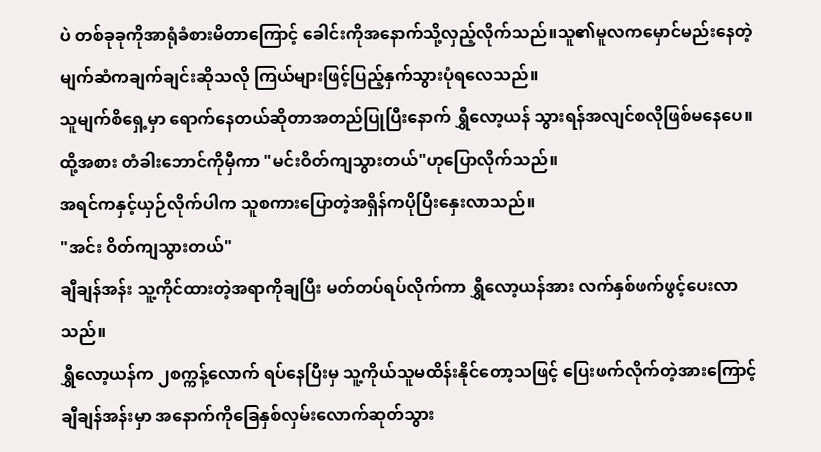ပဲ တစ်ခုခုကိုအာရုံခံစားမိတာကြောင့် ခေါင်းကိုအနောက်သို့လှည့်လိုက်သည်။သူ၏မူလကမှောင်မည်းနေတဲ့ မျက်ဆံကချက်ချင်းဆိုသလို ကြယ်များဖြင့်ပြည့်နှက်သွားပုံရလေသည်။
သူမျက်စိရှေ့မှာ ရောက်နေတယ်ဆိုတာအတည်ပြုပြီးနောက် ရွှီလော့ယန် သွားရန်အလျင်စလိုဖြစ်မနေပေ။
ထို့အစား တံခါးဘောင်ကိုမှီကာ "မင်းဝိတ်ကျသွားတယ်"ဟုပြောလိုက်သည်။
အရင်ကနှင့်ယှဉ်လိုက်ပါက သူစကားပြောတဲ့အရှိန်ကပိုပြီးနှေးလာသည်။
"အင်း ဝိတ်ကျသွားတယ်"
ချီချန်အန်း သူ့ကိုင်ထားတဲ့အရာကိုချပြီး မတ်တပ်ရပ်လိုက်ကာ ရွှီလော့ယန်အား လက်နှစ်ဖက်ဖွင့်ပေးလာသည်။
ရွှီလော့ယန်က ၂စက္ကန့်လောက် ရပ်နေပြီးမှ သူ့ကိုယ်သူမထိန်းနိုင်တော့သဖြင့် ပြေးဖက်လိုက်တဲ့အားကြောင့် ချီချန်အန်းမှာ အနောက်ကိုခြေနှစ်လှမ်းလောက်ဆုတ်သွား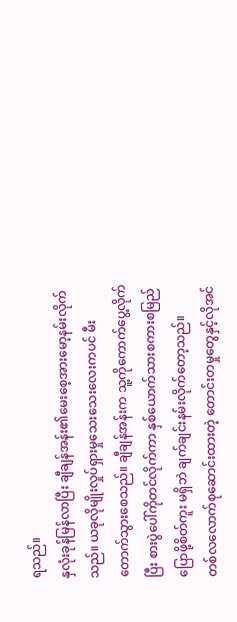ရသည်။
နှလုံးခုန်မြန်လာပြီး ချီချန်အန်း၏မေးစေ့အားမော့နမ်းလိုက်သည်။ ယခုလိုမျိုးလှုပ်ရှားမှုသေးသေးလေးကပင် မီးတောက်သွားစေသည်။ ချီချန်အန်းက သူ့ကိုကောက်ပွေ့လိုက်ပြီး စားပွဲပေါ်ကိုတင်လိုက်ကာ နှစ်ယောက်သားစကားစမြည်ပြောဖို့စိတ်ကူး မရှိဘဲ ချက်ချင်းနမ်းလိုက်တော့သည်။
တစ်လလောက်စုဆောင်းထားတဲ့ တောင်းတမှုတွေနှင့်လိုအင်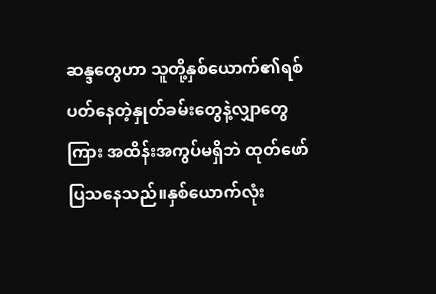ဆန္ဒတွေဟာ သူတို့နှစ်ယောက်၏ရစ်ပတ်နေတဲ့နှုတ်ခမ်းတွေနဲ့လျှာတွေကြား အထိန်းအကွပ်မရှိဘဲ ထုတ်ဖော်ပြသနေသည်။နှစ်ယောက်လုံး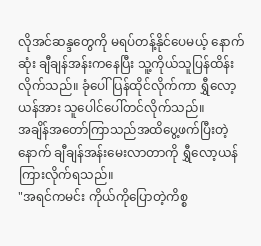လိုအင်ဆန္ဒတွေကို မရပ်တန့်နိုင်ပေမယ့် နောက်ဆုံး ချီချန်အန်းကနေပြီး သူ့ကိုယ်သူပြန်ထိန်းလိုက်သည်။ ခုံပေါ်ပြန်ထိုင်လိုက်ကာ ရွှီလော့ယန်အား သူပေါင်ပေါ်တင်လိုက်သည်။
အချိန်အတော်ကြာသည်အထိပွေ့ဖက်ပြီးတဲ့နောက် ချီချန်အန်းမေးလာတာကို ရွှီလော့ယန်ကြားလိုက်ရသည်။
"အရင်ကမင်း ကိုယ်ကိုပြောတဲ့ကိစ္စ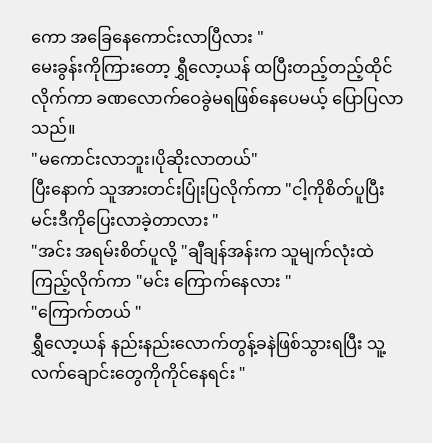ကော အခြေနေကောင်းလာပြီလား "
မေးခွန်းကိုကြားတော့ ရွှီလော့ယန် ထပြီးတည့်တည့်ထိုင်လိုက်ကာ ခဏလောက်ဝေခွဲမရဖြစ်နေပေမယ့် ပြောပြလာသည်။
"မကောင်းလာဘူး၊ပိုဆိုးလာတယ်"
ပြီးနောက် သူအားတင်းပြုံးပြလိုက်ကာ "ငါ့ကိုစိတ်ပူပြီး မင်းဒီကိုပြေးလာခဲ့တာလား "
"အင်း အရမ်းစိတ်ပူလို့ "ချီချန်အန်းက သူမျက်လုံးထဲကြည့်လိုက်ကာ "မင်း ကြောက်နေလား "
"ကြောက်တယ် "
ရွှီလော့ယန် နည်းနည်းလောက်တွန့်ခနဲဖြစ်သွားရပြီး သူ့လက်ချောင်းတွေကိုကိုင်နေရင်း "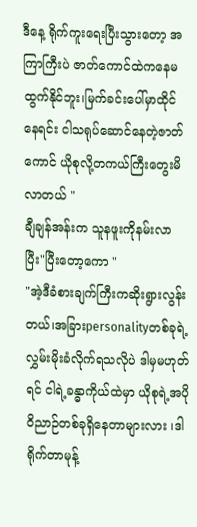ဒီနေ့ ရိုက်ကူးရေးပြီးသွားတော့ အကြာကြီးပဲ ဇာတ်ကောင်ထဲကနေမထွက်နိုင်ဘူး၊မြက်ခင်းပေါ်မှာထိုင်နေရင်း ငါသရုပ်ဆောင်နေတဲ့ဇာတ်ကောင် ယိုစုလို့တကယ်ကြီးတွေးမိလာတယ် "
ချီချန်အန်းက သူနဖူးကိုနမ်းလာပြီး"ပြီးတော့ကော "
"အဲ့ဒီခံစားချက်ကြီးကဆိုးရွားလွန်းတယ်၊အခြားpersonalityတစ်ခုရဲ့လွှမ်းမိုးခံလိုက်ရသလိုပဲ ဒါမှမဟုတ်ရင် ငါရဲ့ခန္ဓာကိုယ်ထဲမှာ ယိုစုရဲ့အပိုဝိညာဉ်တစ်ခုရှိနေတာများလား ၊ဒါရိုက်တာမုန့်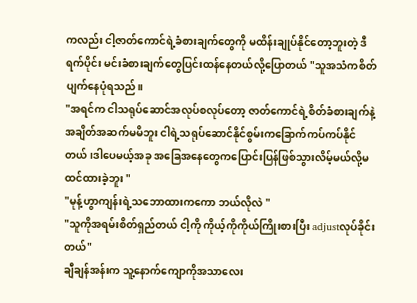ကလည်း ငါ့ဇာတ်ကောင်ရဲ့ခံစားချက်တွေကို မထိန်းချုပ်နိုင်တော့ဘူးတဲ့ ဒီရက်ပိုင်း မင်းခံစားချက်တွေပြင်းထန်နေတယ်လို့ပြောတယ် "သူအသံကစိတ်ပျက်နေပုံရသည်။
"အရင်က ငါသရုပ်ဆောင်အလုပ်စလုပ်တော့ ဇာတ်ကောင်ရဲ့စိတ်ခံစားချက်နဲ့အချိတ်အဆက်မမိဘူး ငါရဲ့သရုပ်ဆောင်နိုင်စွမ်းကခြောက်ကပ်ကပ်နိုင်တယ်၊ဒါပေမယ့်အခု အခြေအနေတွေကပြောင်းပြန်ဖြစ်သွားလိမ့်မယ်လို့မထင်ထားခဲ့ဘူး "
"မုန့်ဟွာကျန်းရဲ့သဘောထားကကော ဘယ်လိုလဲ "
"သူကိုအရမ်းစိတ်ရှည်တယ် ငါ့ကို ကိုယ့်ကိုကိုယ်ကြိုးစားပြီး adjustလုပ်ခိုင်းတယ်"
ချီချန်အန်းက သူ့နောက်ကျောကိုအသာလေး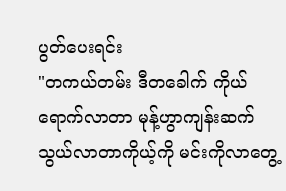ပွတ်ပေးရင်း
"တကယ်တမ်း ဒီတခေါက် ကိုယ်ရောက်လာတာ မုန့်ဟွာကျန်းဆက်သွယ်လာတာကိုယ့်ကို မင်းကိုလာတွေ့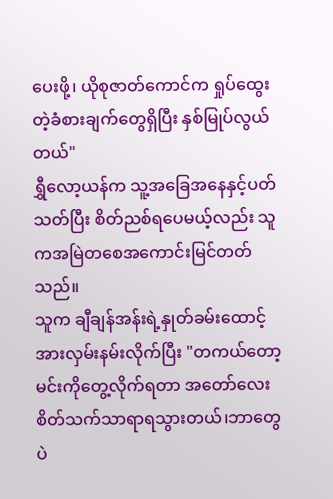ပေးဖို့၊ ယိုစုဇာတ်ကောင်က ရှုပ်ထွေးတဲ့ခံစားချက်တွေရှိပြီး နှစ်မြုပ်လွယ်တယ်"
ရွှီလော့ယန်က သူ့အခြေအနေနှင့်ပတ်သတ်ပြီး စိတ်ညစ်ရပေမယ့်လည်း သူကအမြဲတစေအကောင်းမြင်တတ်သည်။
သူက ချီချန်အန်းရဲ့နှုတ်ခမ်းထောင့်အားလှမ်းနမ်းလိုက်ပြီး "တကယ်တော့ မင်းကိုတွေ့လိုက်ရတာ အတော်လေးစိတ်သက်သာရာရသွားတယ်၊ဘာတွေပဲ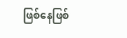ဖြစ်နေဖြစ်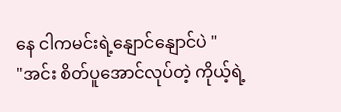နေ ငါကမင်းရဲ့နျောင်နျောင်ပဲ "
"အင်း စိတ်ပူအောင်လုပ်တဲ့ ကိုယ့်ရဲ့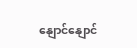နျောင်နျောင်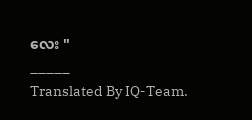လေး "
_____
Translated By IQ-Team.